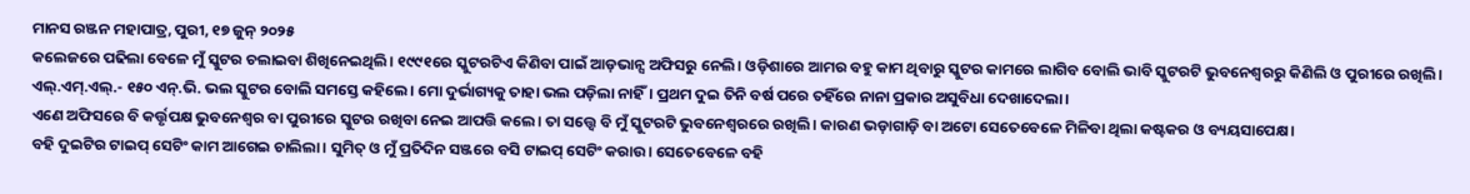ମାନସ ରଞ୍ଜନ ମହାପାତ୍ର, ପୁରୀ, ୧୭ ଜୁନ୍ ୨୦୨୫
କଲେଜରେ ପଢିଲା ବେଳେ ମୁଁ ସ୍କୁଟର ଚଲାଇବା ଶିଖିନେଇଥିଲି। ୧୯୯୧ରେ ସ୍କୁଟରଟିଏ କିଣିବା ପାଇଁ ଆଡ଼ଭାନ୍ସ ଅଫିସରୁ ନେଲି। ଓଡ଼ିଶାରେ ଆମର ବହୁ କାମ ଥିବାରୁ ସ୍କୁଟର କାମରେ ଲାଗିବ ବୋଲି ଭାବି ସ୍କୁଟରଟି ଭୁବନେଶ୍ଵରରୁ କିଣିଲି ଓ ପୁରୀରେ ରଖିଲି। ଏଲ୍.ଏମ୍.ଏଲ୍.- ୧୫୦ ଏନ୍.ଭି. ଭଲ ସ୍କୁଟର ବୋଲି ସମସ୍ତେ କହିଲେ। ମୋ ଦୁର୍ଭାଗ୍ୟକୁ ତାହା ଭଲ ପଡ଼ିଲା ନାହିଁ। ପ୍ରଥମ ଦୁଇ ତିନି ବର୍ଷ ପରେ ତହିଁରେ ନାନା ପ୍ରକାର ଅସୁବିଧା ଦେଖାଦେଲା।
ଏଣେ ଅଫିସରେ ବି କର୍ତ୍ତୃପକ୍ଷ ଭୁବନେଶ୍ଵର ବା ପୁରୀରେ ସ୍କୁଟର ରଖିବା ନେଇ ଆପତ୍ତି କଲେ। ତା ସତ୍ତ୍ଵେ ବି ମୁଁ ସ୍କୁଟରଟି ଭୁବନେଶ୍ଵରରେ ରଖିଲି। କାରଣ ଭଡ଼ାଗାଡ଼ି ବା ଅଟୋ ସେତେବେଳେ ମିଳିବା ଥିଲା କଷ୍ଟକର ଓ ବ୍ୟୟସାପେକ୍ଷ।
ବହି ଦୁଇଟିର ଟାଇପ୍ ସେଟିଂ କାମ ଆଗେଇ ଚାଲିଲା। ସୁମିତ୍ ଓ ମୁଁ ପ୍ରତିଦିନ ସଞ୍ଜରେ ବସି ଟାଇପ୍ ସେଟିଂ କରାଉ। ସେତେବେଳେ ବହି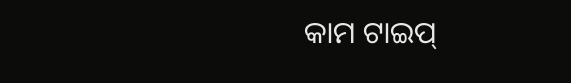କାମ ଟାଇପ୍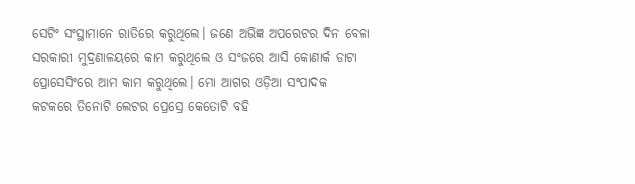ସେଟିଂ ସଂସ୍ଥାମାନେ ରାତିରେ କରୁଥିଲେ। ଜଣେ ଅଭିଜ୍ଞ ଅପରେଟର ଦିନ ବେଳା ସରକାରୀ ମୁଦ୍ରଣାଳୟରେ କାମ କରୁଥିଲେ ଓ ସଂଜରେ ଆସି କୋଣାର୍କ ଡାଟା ପ୍ରୋସେସିଂରେ ଆମ କାମ କରୁଥିଲେ। ମୋ ଆଗର ଓଡ଼ିଆ ସଂପାଦକ କଟକରେ ତିନୋଟି ଲେଟର ପ୍ରେସ୍ରେ କେତୋଟି ବହି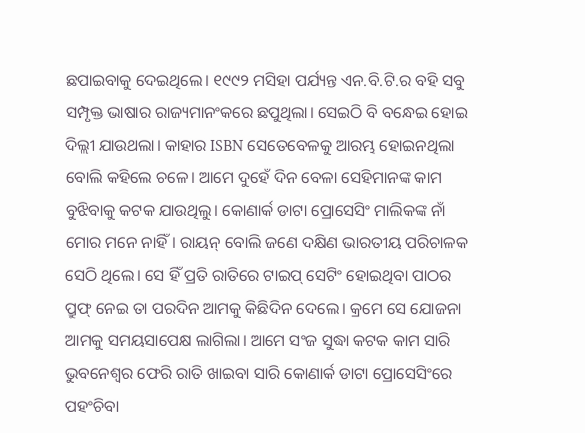ଛପାଇବାକୁ ଦେଇଥିଲେ। ୧୯୯୨ ମସିହା ପର୍ଯ୍ୟନ୍ତ ଏନ.ବି.ଟି.ର ବହି ସବୁ ସମ୍ପୃକ୍ତ ଭାଷାର ରାଜ୍ୟମାନଂକରେ ଛପୁଥିଲା। ସେଇଠି ବି ବନ୍ଧେଇ ହୋଇ ଦିଲ୍ଲୀ ଯାଉଥଲା। କାହାର ISBN ସେତେବେଳକୁ ଆରମ୍ଭ ହୋଇନଥିଲା ବୋଲି କହିଲେ ଚଳେ। ଆମେ ଦୁହେଁ ଦିନ ବେଳା ସେହିମାନଙ୍କ କାମ ବୁଝିବାକୁ କଟକ ଯାଉଥିଲୁ। କୋଣାର୍କ ଡାଟା ପ୍ରୋସେସିଂ ମାଲିକଙ୍କ ନାଁ ମୋର ମନେ ନାହିଁ। ରାୟନ୍ ବୋଲି ଜଣେ ଦକ୍ଷିଣ ଭାରତୀୟ ପରିଚାଳକ ସେଠି ଥିଲେ। ସେ ହିଁ ପ୍ରତି ରାତିରେ ଟାଇପ୍ ସେଟିଂ ହୋଇଥିବା ପାଠର ପ୍ରୁଫ୍ ନେଇ ତା ପରଦିନ ଆମକୁ କିଛିଦିନ ଦେଲେ। କ୍ରମେ ସେ ଯୋଜନା ଆମକୁ ସମୟସାପେକ୍ଷ ଲାଗିଲା। ଆମେ ସଂଜ ସୁଦ୍ଧା କଟକ କାମ ସାରି ଭୁବନେଶ୍ଵର ଫେରି ରାତି ଖାଇବା ସାରି କୋଣାର୍କ ଡାଟା ପ୍ରୋସେସିଂରେ ପହଂଚିବା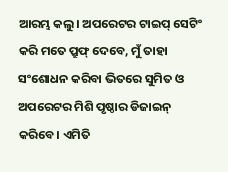ଆରମ୍ଭ କଲୁ। ଅପରେଟର ଟାଇପ୍ ସେଟିଂ କରି ମତେ ପ୍ରୁଫ୍ ଦେବେ, ମୁଁ ତାହା ସଂଶୋଧନ କରିବା ଭିତରେ ସୁମିତ ଓ ଅପରେଟର ମିଶି ପୃଷ୍ଠାର ଡିଜାଇନ୍ କରିବେ। ଏମିତି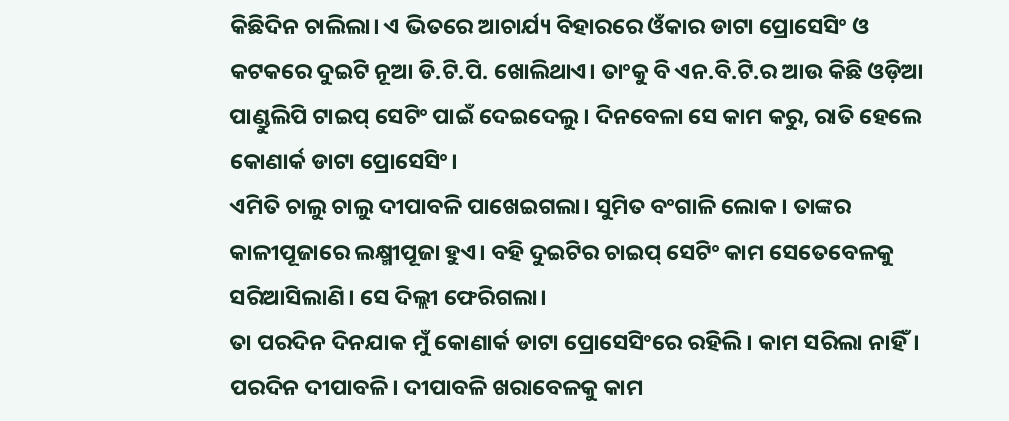କିଛିଦିନ ଚାଲିଲା। ଏ ଭିତରେ ଆଚାର୍ଯ୍ୟ ବିହାରରେ ଓଁକାର ଡାଟା ପ୍ରୋସେସିଂ ଓ କଟକରେ ଦୁଇଟି ନୂଆ ଡି.ଟି.ପି. ଖୋଲିଥାଏ। ତାଂକୁ ବି ଏନ.ବି.ଟି.ର ଆଉ କିଛି ଓଡ଼ିଆ ପାଣ୍ଡୁଲିପି ଟାଇପ୍ ସେଟିଂ ପାଇଁ ଦେଇଦେଲୁ। ଦିନବେଳା ସେ କାମ କରୁ, ରାତି ହେଲେ କୋଣାର୍କ ଡାଟା ପ୍ରୋସେସିଂ।
ଏମିତି ଚାଲୁ ଚାଲୁ ଦୀପାବଳି ପାଖେଇଗଲା। ସୁମିତ ବଂଗାଳି ଲୋକ। ତାଙ୍କର କାଳୀପୂଜାରେ ଲକ୍ଷ୍ମୀପୂଜା ହୁଏ। ବହି ଦୁଇଟିର ଚାଇପ୍ ସେଟିଂ କାମ ସେତେବେଳକୁ ସରିଆସିଲାଣି। ସେ ଦିଲ୍ଲୀ ଫେରିଗଲା।
ତା ପରଦିନ ଦିନଯାକ ମୁଁ କୋଣାର୍କ ଡାଟା ପ୍ରୋସେସିଂରେ ରହିଲି। କାମ ସରିଲା ନାହିଁ। ପରଦିନ ଦୀପାବଳି। ଦୀପାବଳି ଖରାବେଳକୁ କାମ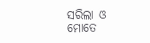ସରିଲା ଓ ମୋତେ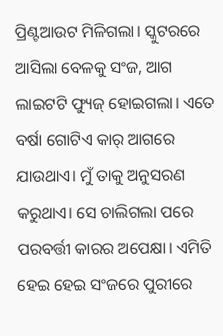ପ୍ରିଣ୍ଟଆଉଟ ମିଳିଗଲା। ସ୍କୁଟରରେ ଆସିଲା ବେଳକୁ ସଂଜ, ଆଗ ଲାଇଟଟି ଫ୍ୟୁଜ୍ ହୋଇଗଲା। ଏତେ ବର୍ଷା ଗୋଟିଏ କାର୍ ଆଗରେ ଯାଉଥାଏ। ମୁଁ ତାକୁ ଅନୁସରଣ କରୁଥାଏ। ସେ ଚାଲିଗଲା ପରେ ପରବର୍ତ୍ତୀ କାରର ଅପେକ୍ଷା। ଏମିତି ହେଇ ହେଇ ସଂଜରେ ପୁରୀରେ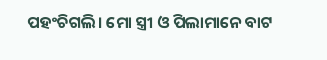ପହଂଚିଗଲି। ମୋ ସ୍ତ୍ରୀ ଓ ପିଲାମାନେ ବାଟ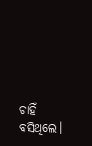ଚାହିଁ ବସିଥିଲେ।